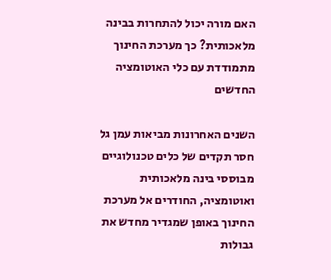האם מורה יכול להתחרות בבינה מלאכותית? כך מערכת החינוך מתמודדת עם כלי האוטומציה החדשים

השנים האחרונות מביאות עמן גל חסר תקדים של כלים טכנולוגיים מבוססי בינה מלאכותית ואוטומציה, החודרים אל מערכת החינוך באופן שמגדיר מחדש את גבולות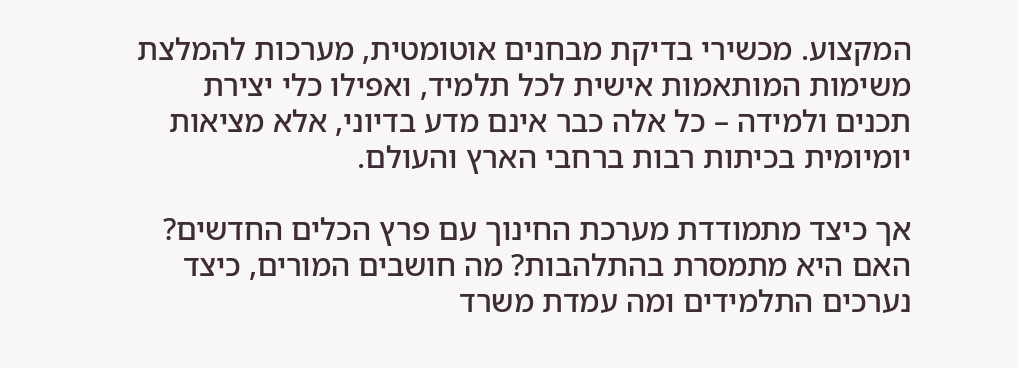המקצוע. מכשירי בדיקת מבחנים אוטומטית, מערכות להמלצת משימות המותאמות אישית לכל תלמיד, ואפילו כלי יצירת תכנים ולמידה – כל אלה כבר אינם מדע בדיוני, אלא מציאות יומיומית בכיתות רבות ברחבי הארץ והעולם.

אך כיצד מתמודדת מערכת החינוך עם פרץ הכלים החדשים? האם היא מתמסרת בהתלהבות? מה חושבים המורים, כיצד נערכים התלמידים ומה עמדת משרד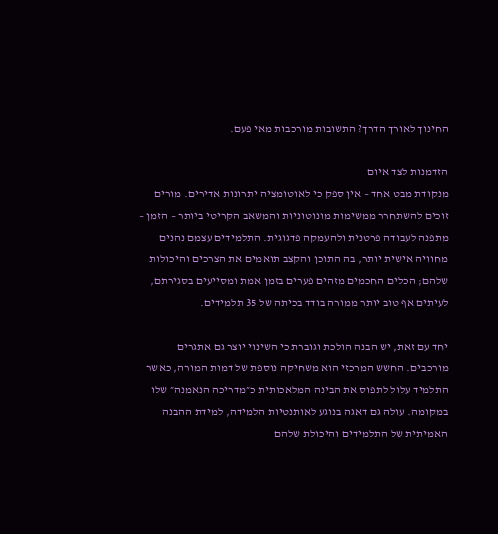החינוך לאורך הדרך? התשובות מורכבות מאי פעם.

הזדמנות לצד איום
מנקודת מבט אחד – אין ספק כי לאוטומציה יתרונות אדירים. מורים זוכים להשתחרר ממשימות מונוטוניות והמשאב הקריטי ביותר – הזמן – מתפנה לעבודה פרטנית ולהעמקה פדגוגית. התלמידים עצמם נהנים מחוויה אישית יותר, בה התוכן והקצב תואמים את הצרכים והיכולות שלהם; הכלים החכמים מזהים פערים בזמן אמת ומסייעים בסגירתם, לעיתים אף טוב יותר ממורה בודד בכיתה של 35 תלמידים.

יחד עם זאת, יש הבנה הולכת וגוברת כי השינוי יוצר גם אתגרים מורכבים. החשש המרכזי הוא משחיקה נוספת של דמות המורה, כאשר התלמיד עלול לתפוס את הבינה המלאכותית כ״מדריכה הנאמנה״ שלו במקומה. עולה גם דאגה בנוגע לאותנטיות הלמידה, למידת ההבנה האמיתית של התלמידים והיכולת שלהם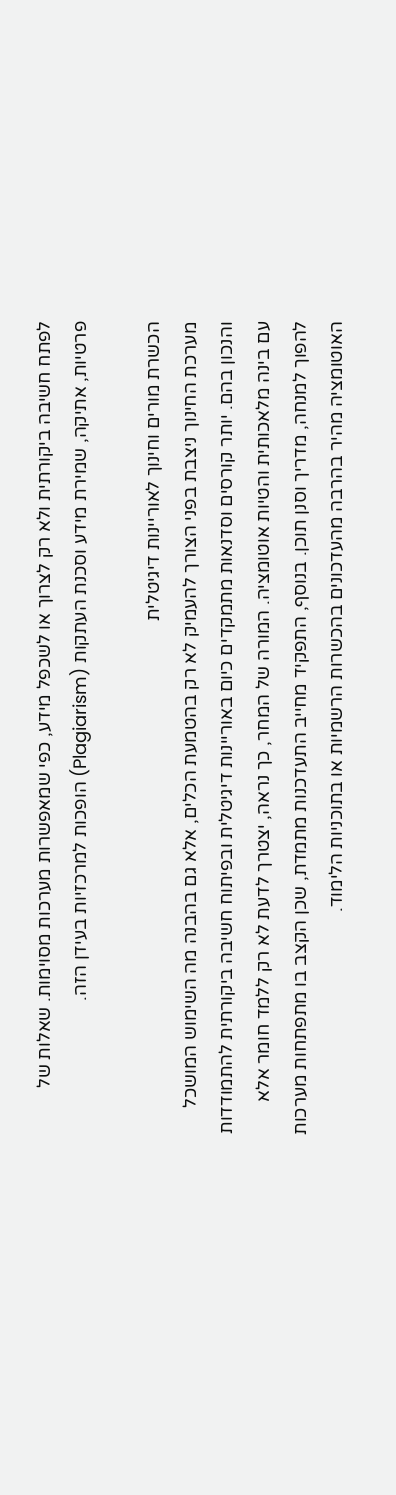לפתח חשיבה ביקורתית ולא רק לצרוך או לשכפל מידע, כפי שמאפשרות מערכות מסוימות. שאלות של פרטיות, אתיקה, שמירת מידע וסכנת העתקות (Plagiarism) הופכות למרכזיות בעידן הזה.

הכשרת מורים וחינוך לאוריינות דיגיטלית
מערכת החינוך ניצבת בפני הצורך להעמיק לא רק בהטמעת הכלים, אלא גם בהבנה מה השימוש המושכל והנכון בהם. יותר קורסים וסדנאות מתמקדים כיום באוריינות דיגיטלית ובפיתוח חשיבה ביקורתית להתמודדות עם בינה מלאכותית והטיות אוטומציה. המורה של המחר, כך נראה, יצטרך לדעת לא רק ללמד חומר אלא להפוך למנחה, מדריך וסנן תוכן. בנוסף, התפקיד מחייב התעדכנות מתמדת, שכן הקצב בו מתפתחות מערכות האוטומציה מהיר בהרבה מהעדכונים בהכשרות הרשמיות או בתוכניות הלימוד.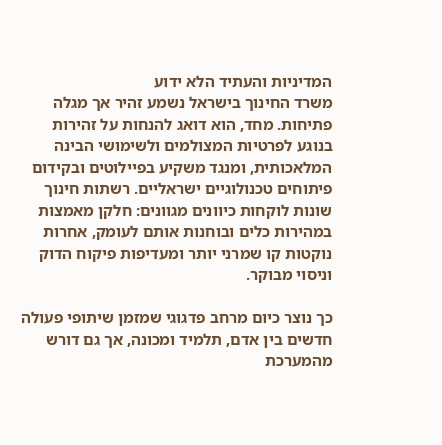המדיניות והעתיד הלא ידוע
משרד החינוך בישראל נשמע זהיר אך מגלה פתיחות. מחד, הוא דואג להנחות על זהירות בנוגע לפרטיות המצולמים ולשימושי הבינה המלאכותית, ומנגד משקיע בפיילוטים ובקידום פיתוחים טכנולוגיים ישראליים. רשתות חינוך שונות לוקחות כיוונים מגוונים: חלקן מאמצות במהירות כלים ובוחנות אותם לעומק, אחרות נוקטות קו שמרני יותר ומעדיפות פיקוח הדוק וניסוי מבוקר.

כך נוצר כיום מרחב פדגוגי שמזמן שיתופי פעולה חדשים בין אדם, תלמיד ומכונה, אך גם דורש מהמערכת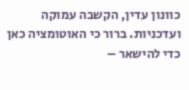כוונון עדין, הקשבה עמוקה ועדכניות. ברור כי האוטומציה כאן כדי להישאר –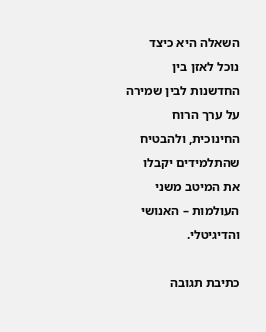השאלה היא כיצד נוכל לאזן בין החדשנות לבין שמירה על ערך הרוח החינוכית, ולהבטיח שהתלמידים יקבלו את המיטב משני העולמות – האנושי והדיגיטלי.

כתיבת תגובה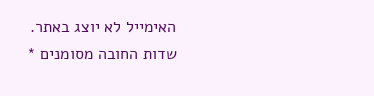האימייל לא יוצג באתר. שדות החובה מסומנים *